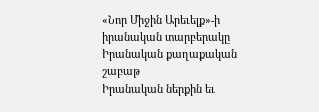«Նոր Միջին Արեւելք»-ի իրանական տարբերակը
Իրանական քաղաքական շաբաթ
Իրանական ներքին եւ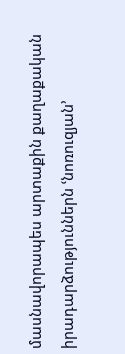մասնավորապես արտաքին քաղաքական իրադարձություններն ՙնոռուզյան՚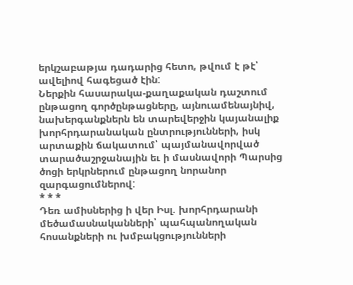երկշաբաթյա դադարից հետո, թվում է թէ՝ ավելիով հագեցած էին:
Ներքին հասարակա-քաղաքական դաշտում ընթացող գործընթացները, այնուամենայնիվ, նախերգանքներն են տարեվերջին կայանալիք խորհրդարանական ընտրությունների, իսկ արտաքին ճակատում՝ պայմանավորված տարածաշրջանային եւ ի մասնավորի Պարսից ծոցի երկրներում ընթացող նորանոր զարգացումներով:
* * *
Դեռ ամիսներից ի վեր Իսլ. խորհրդարանի մեծամասնականների՝ պահպանողական հոսանքների ու խմբակցությունների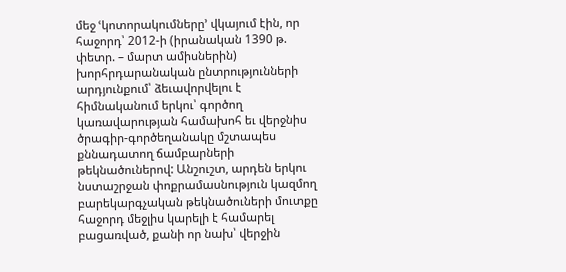մեջ ՙկոտորակումները՚ վկայում էին, որ հաջորդ՝ 2012-ի (իրանական 1390 թ. փետր. – մարտ ամիսներին) խորհրդարանական ընտրությունների արդյունքում՝ ձեւավորվելու է հիմնականում երկու՝ գործող կառավարության համախոհ եւ վերջնիս ծրագիր-գործեղանակը մշտապես քննադատող ճամբարների թեկնածուներով: Անշուշտ, արդեն երկու նստաշրջան փոքրամասնություն կազմող բարեկարգչական թեկնածուների մուտքը հաջորդ մեջլիս կարելի է համարել բացառված, քանի որ նախ՝ վերջին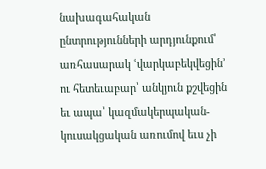նախագահական ընտրությունների արդյունքում՝ առհասարակ ՙվարկաբեկվեցին՚ ու հետեւաբար՝ անկյուն քշվեցին եւ ապա՝ կազմակերպական-կուսակցական առումով եւս չի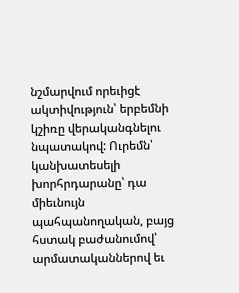նշմարվում որեւիցէ ակտիվություն՝ երբեմնի կշիռը վերականգնելու նպատակով: Ուրեմն՝ կանխատեսելի խորհրդարանը՝ դա միեւնույն պահպանողական, բայց հստակ բաժանումով՝ արմատականներով եւ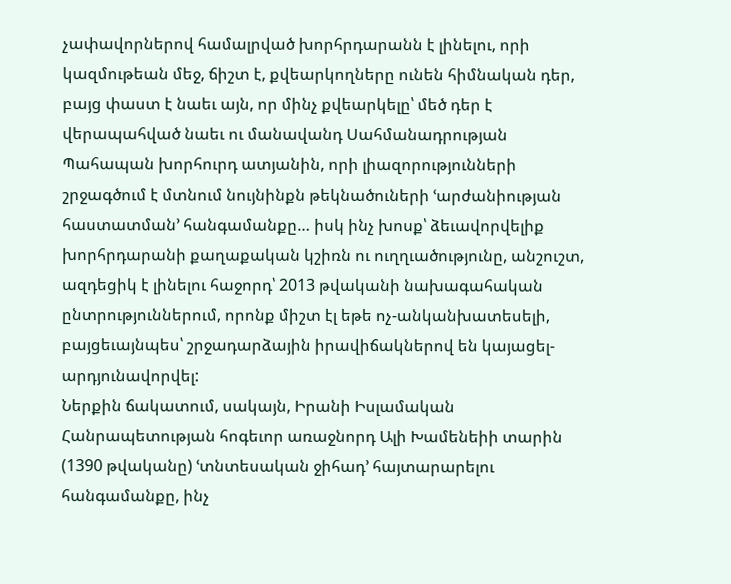չափավորներով համալրված խորհրդարանն է լինելու, որի կազմութեան մեջ, ճիշտ է, քվեարկողները ունեն հիմնական դեր, բայց փաստ է նաեւ այն, որ մինչ քվեարկելը՝ մեծ դեր է վերապահված նաեւ ու մանավանդ Սահմանադրության Պահապան խորհուրդ ատյանին, որի լիազորությունների շրջագծում է մտնում նույնինքն թեկնածուների ՙարժանիության հաստատման՚ հանգամանքը… իսկ ինչ խոսք՝ ձեւավորվելիք խորհրդարանի քաղաքական կշիռն ու ուղղւածությունը, անշուշտ, ազդեցիկ է լինելու հաջորդ՝ 2013 թվականի նախագահական ընտրություններում, որոնք միշտ էլ եթե ոչ-անկանխատեսելի, բայցեւայնպես՝ շրջադարձային իրավիճակներով են կայացել-արդյունավորվել:
Ներքին ճակատում, սակայն, Իրանի Իսլամական Հանրապետության հոգեւոր առաջնորդ Ալի Խամենեիի տարին (1390 թվականը) ՙտնտեսական ջիհադ՚ հայտարարելու հանգամանքը, ինչ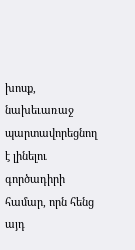խոսք, նախեւառաջ պարտավորեցնող է լինելու գործադիրի համար, որն հենց այդ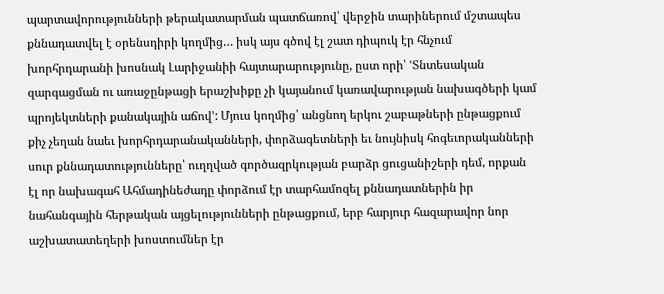պարտավորությունների թերակատարման պատճառով՝ վերջին տարիներում մշտապես քննադատվել է օրենսդիրի կողմից… իսկ այս գծով էլ շատ դիպուկ էր հնչում խորհրդարանի խոսնակ Լարիջանիի հայտարարությունը, ըստ որի՝ ՙՏնտեսական զարգացման ու առաջընթացի երաշխիքը չի կայանում կառավարության նախագծերի կամ պրոյեկտների քանակային աճով՚: Մյուս կողմից՝ անցնող երկու շաբաթների ընթացքում քիչ չեղան նաեւ խորհրդարանականների, փորձագետների եւ նույնիսկ հոգեւորականների սուր քննադատությունները՝ ուղղված գործազրկության բարձր ցուցանիշերի դեմ, որքան էլ որ նախագահ Ահմադինեժադը փորձում էր տարհամոզել քննադատներին իր նահանգային հերթական այցելությունների ընթացքում, երբ հարյուր հազարավոր նոր աշխատատեղերի խոստումներ էր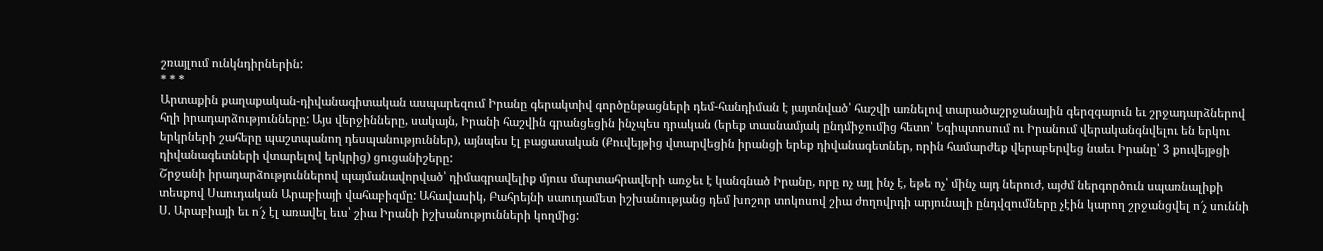շռայլում ունկնդիրներին:
* * *
Արտաքին քաղաքական-դիվանագիտական ասպարեզում Իրանը գերակտիվ գործընթացների դեմ-հանդիման է յայտնված՝ հաշվի առնելով տարածաշրջանային գերզգայուն եւ շրջադարձներով հղի իրադարձությունները: Այս վերջինները, սակայն, Իրանի հաշվին գրանցեցին ինչպես դրական (երեք տասնամյակ ընդմիջումից հետո՝ Եգիպտոսում ու Իրանում վերականգնվելու են երկու երկրների շահերը պաշտպանող դեսպանություններ), այնպես էլ բացասական (Քուվեյթից վտարվեցին իրանցի երեք դիվանագետներ, որին համարժեք վերաբերվեց նաեւ Իրանը՝ 3 քուվեյթցի դիվանագետների վտարելով երկրից) ցուցանիշերը:
Շրջանի իրադարձություններով պայմանավորված՝ դիմագրավելիք մյուս մարտահրավերի առջեւ է կանգնած Իրանը, որը ոչ այլ ինչ է, եթե ոչ՝ մինչ այդ ներուժ, այժմ ներգործուն սպառնալիքի տեսքով Սաուդական Արաբիայի վահաբիզմը: Ահավասիկ, Բահրեյնի սաուդամետ իշխանությանց դեմ խոշոր տոկոսով շիա ժողովրդի արյունալի ընդվզումները չէին կարող շրջանցվել ո՜չ սուննի Ս. Արաբիայի եւ ո՜չ էլ առավել եւս՝ շիա Իրանի իշխանությունների կողմից: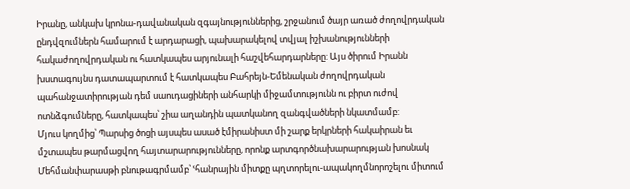Իրանը, անկախ կրոնա-դավանական զգայնություններից, շրջանում ծայր առած ժողովրդական ընդվզումներն համարում է արդարացի, պախարակելով տվյալ իշխանությունների հակաժողովրդական ու հատկապես արյունալի հաշվեհարդարները: Այս ծիրում Իրանն խստագույնս դատապարտում է հատկապես Բահրեյն-Եմենական ժողովրդական պահանջատիրության դեմ սաուդացիների անհարկի միջամտությունն ու բիրտ ուժով ոտնձգումները, հատկապես՝ շիա աղանդին պատկանող զանգվածների նկատմամբ:
Մյուս կողմից՝ Պարսից ծոցի այսպես ասած էմիրանիստ մի շարք երկրների հակաիրան եւ մշտապես թարմացվող հայտարարությունները, որոնք արտգործնախարարության խոսնակ Մեհմանփարասթի բնութագրմամբ՝ ՙհանրային միտքը պղտորելու-ապակողմնորոշելու միտում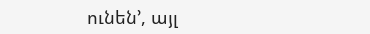ունեն՚, այլ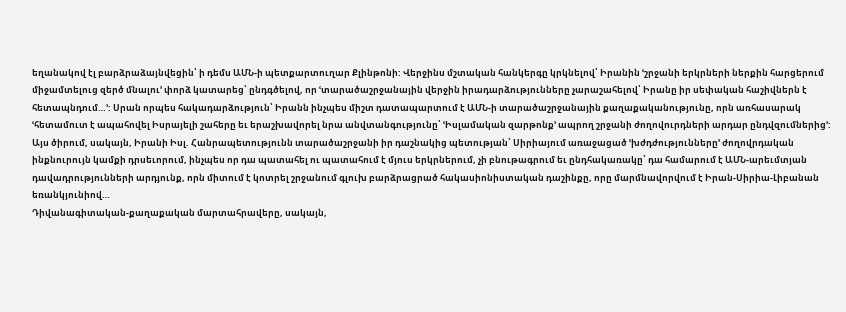եղանակով էլ բարձրաձայնվեցին՝ ի դեմս ԱՄՆ-ի պետքարտուղար Քլինթոնի: Վերջինս մշտական հանկերգը կրկնելով՝ Իրանին ՙշրջանի երկրների ներքին հարցերում միջամտելուց զերծ մնալու՚ փորձ կատարեց՝ ընդգծելով, որ ՙտարածաշրջանային վերջին իրադարձությունները չարաշահելով՝ Իրանը իր սեփական հաշիվներն է հետապնդում…՚: Սրան որպես հակադարձություն՝ Իրանն ինչպես միշտ դատապարտում է ԱՄՆ-ի տարածաշրջանային քաղաքականությունը, որն առհասարակ ՙհետամուտ է ապահովել Իսրայելի շահերը եւ երաշխավորել նրա անվտանգությունը՝ ՙԻսլամական զարթոնք՚ ապրող շրջանի ժողովուրդների արդար ընդվզումներից՚:
Այս ծիրում, սակայն, Իրանի Իսլ. Հանրապետությունն տարածաշրջանի իր դաշնակից պետության՝ Սիրիայում առաջացած ՙխժդժությունները՚ ժողովրդական ինքնուրույն կամքի դրսեւորում, ինչպես որ դա պատահել ու պատահում է մյուս երկրներում, չի բնութագրում եւ ընդհակառակը՝ դա համարում է ԱՄՆ-արեւմտյան դավադրությունների արդյունք, որն միտում է կոտրել շրջանում գլուխ բարձրացրած հակասիոնիստական դաշինքը, որը մարմնավորվում է Իրան-Սիրիա-Լիբանան եռանկյունիով…
Դիվանագիտական-քաղաքական մարտահրավերը, սակայն,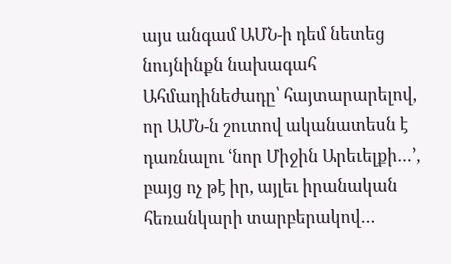այս անգամ ԱՄՆ-ի դեմ նետեց նույնինքն նախագահ Ահմադինեժադը՝ հայտարարելով, որ ԱՄՆ-ն շուտով ականատեսն է դառնալու ՙնոր Միջին Արեւելքի…՚, բայց ոչ թէ իր, այլեւ իրանական հեռանկարի տարբերակով…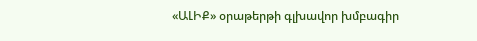«ԱԼԻՔ» օրաթերթի գլխավոր խմբագիր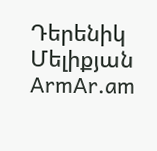Դերենիկ Մելիքյան
ArmAr.am